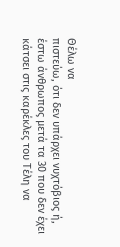Θέλω να
πιστεύω, ότι δεν υπάρχει νυχτόβιος ή, έστω άνθρωπος μετά τα 30 που δεν έχει
κάτσει στις καρέκλες του Τέλη να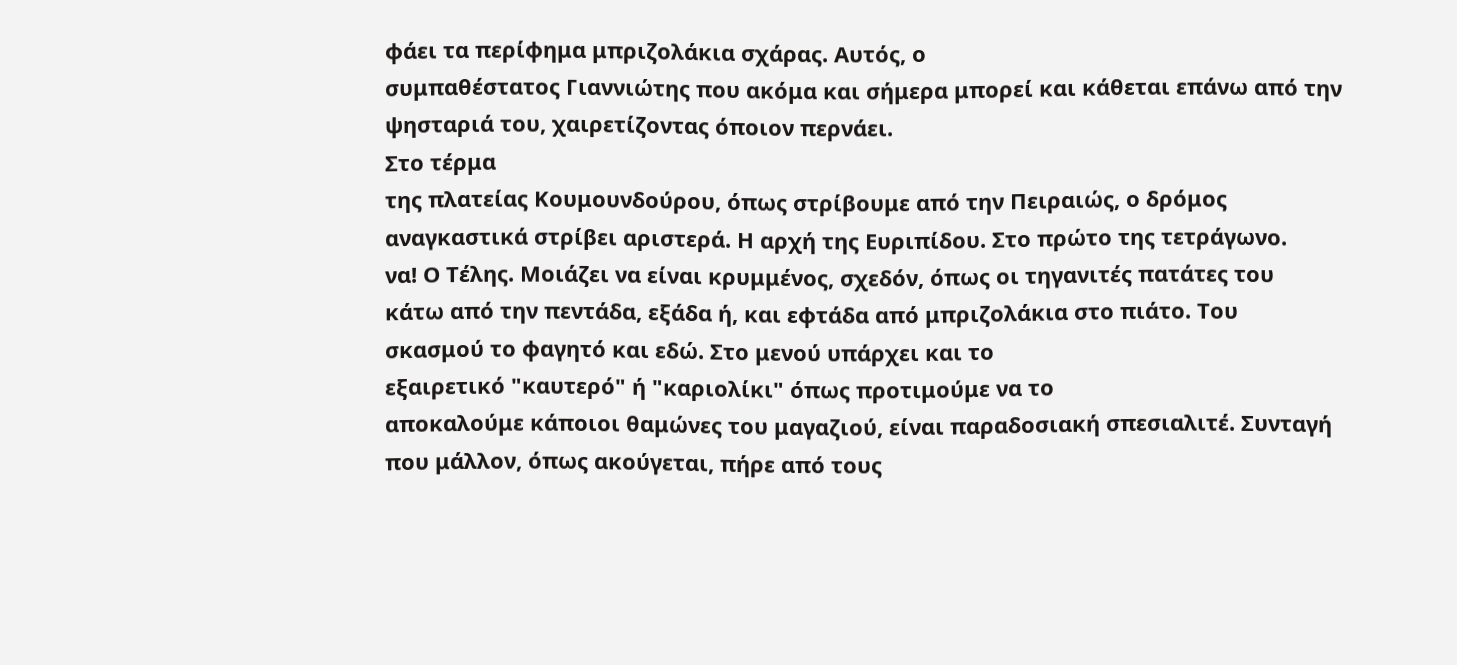φάει τα περίφημα μπριζολάκια σχάρας. Αυτός, ο
συμπαθέστατος Γιαννιώτης που ακόμα και σήμερα μπορεί και κάθεται επάνω από την
ψησταριά του, χαιρετίζοντας όποιον περνάει.
Στο τέρμα
της πλατείας Κουμουνδούρου, όπως στρίβουμε από την Πειραιώς, ο δρόμος
αναγκαστικά στρίβει αριστερά. Η αρχή της Ευριπίδου. Στο πρώτο της τετράγωνο.
να! Ο Τέλης. Μοιάζει να είναι κρυμμένος, σχεδόν, όπως οι τηγανιτές πατάτες του
κάτω από την πεντάδα, εξάδα ή, και εφτάδα από μπριζολάκια στο πιάτο. Του
σκασμού το φαγητό και εδώ. Στο μενού υπάρχει και το
εξαιρετικό "καυτερό" ή "καριολίκι" όπως προτιμούμε να το
αποκαλούμε κάποιοι θαμώνες του μαγαζιού, είναι παραδοσιακή σπεσιαλιτέ. Συνταγή
που μάλλον, όπως ακούγεται, πήρε από τους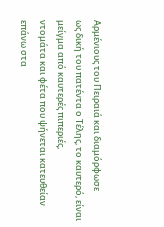Αρμένιους του Πειραιά και διαμόρφωσε
ως δική του πατέντα ο Τέλης, το καυτερό, είναι μείγμα από καυτερές πιπεριές,
ντομάτα και φέτα που ψήνεται κατευθείαν επάνω στα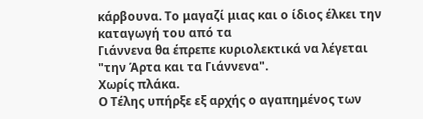κάρβουνα. Το μαγαζί μιας και ο ίδιος έλκει την καταγωγή του από τα
Γιάννενα θα έπρεπε κυριολεκτικά να λέγεται "την Άρτα και τα Γιάννενα".
Χωρίς πλάκα.
Ο Τέλης υπήρξε εξ αρχής ο αγαπημένος των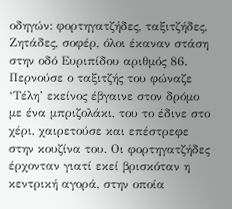οδηγών: φορτηγατζήδες, ταξιτζήδες, Ζητάδες, σοφέρ, όλοι έκαναν στάση στην οδό Ευριπίδου αριθμός 86. Περνούσε ο ταξιτζής του φώναζε ‘Τέλη’ εκείνος έβγαινε στον δρόμο με ένα μπριζολάκι, του το έδινε στο χέρι, χαιρετούσε και επέστρεφε στην κουζίνα του. Οι φορτηγατζήδες έρχονταν γιατί εκεί βρισκόταν η κεντρική αγορά, στην οποία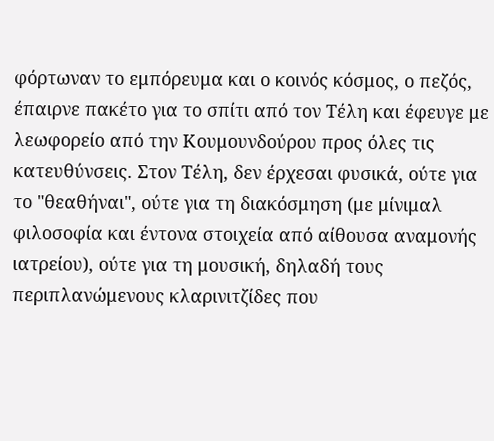φόρτωναν το εμπόρευμα και ο κοινός κόσμος, ο πεζός, έπαιρνε πακέτο για το σπίτι από τον Τέλη και έφευγε με λεωφορείο από την Κουμουνδούρου προς όλες τις κατευθύνσεις. Στον Τέλη, δεν έρχεσαι φυσικά, ούτε για το "θεαθήναι", ούτε για τη διακόσμηση (με μίνιμαλ φιλοσοφία και έντονα στοιχεία από αίθουσα αναμονής ιατρείου), ούτε για τη μουσική, δηλαδή τους περιπλανώμενους κλαρινιτζίδες που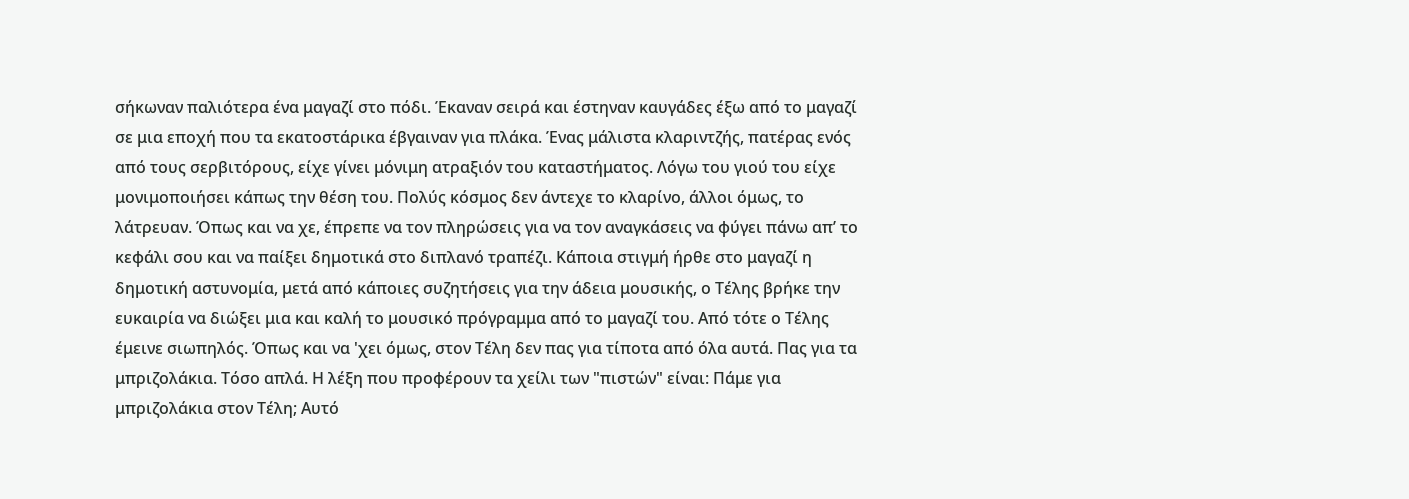σήκωναν παλιότερα ένα μαγαζί στο πόδι. Έκαναν σειρά και έστηναν καυγάδες έξω από το μαγαζί σε μια εποχή που τα εκατοστάρικα έβγαιναν για πλάκα. Ένας μάλιστα κλαριντζής, πατέρας ενός από τους σερβιτόρους, είχε γίνει μόνιμη ατραξιόν του καταστήματος. Λόγω του γιού του είχε μονιμοποιήσει κάπως την θέση του. Πολύς κόσμος δεν άντεχε το κλαρίνο, άλλοι όμως, το λάτρευαν. Όπως και να χε, έπρεπε να τον πληρώσεις για να τον αναγκάσεις να φύγει πάνω απ’ το κεφάλι σου και να παίξει δημοτικά στο διπλανό τραπέζι. Κάποια στιγμή ήρθε στο μαγαζί η δημοτική αστυνομία, μετά από κάποιες συζητήσεις για την άδεια μουσικής, ο Τέλης βρήκε την ευκαιρία να διώξει μια και καλή το μουσικό πρόγραμμα από το μαγαζί του. Από τότε ο Τέλης έμεινε σιωπηλός. Όπως και να 'χει όμως, στον Τέλη δεν πας για τίποτα από όλα αυτά. Πας για τα μπριζολάκια. Τόσο απλά. Η λέξη που προφέρουν τα χείλι των "πιστών" είναι: Πάμε για μπριζολάκια στον Τέλη; Αυτό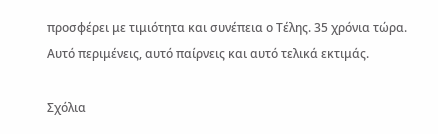προσφέρει με τιμιότητα και συνέπεια ο Τέλης. 35 χρόνια τώρα. Αυτό περιμένεις, αυτό παίρνεις και αυτό τελικά εκτιμάς.

Σχόλια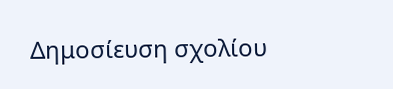Δημοσίευση σχολίου